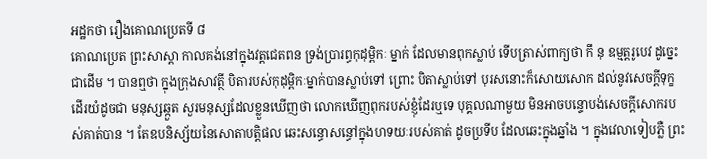អដ្ឋកថា រឿងគោណប្រេតទី ៨
គោណប្រេត ព្រះសាស្តា កាលគង់នៅក្នុងវត្តជេតពន ទ្រង់ប្រារព្ធកុដុម្ពិកៈ ម្នាក់ ដែលមានពុកស្លាប់ ទើបត្រាស់ពាក្យថា កឹ នុ ឧម្មត្តរូបេវ ដូច្នេះ ជាដើម ។ បានឮថា ក្នុងក្រុងសាវត្ថី បិតារបស់កុដុម្ពិកៈម្នាក់បានស្លាប់ទៅ ព្រោះ បិតាស្លាប់ទៅ បុរសនោះក៏សោយសោក ដល់នូវសេចក្តីទុក្ខ ដើរយំដូចជា មនុស្សឆ្កួត សួរមនុស្សដែលខ្លួនឃើញថា លោកឃើញពុករបស់ខ្ញុំដែរឬទេ បុគ្គលណាមួយ មិនអាចបន្ទោបង់សេចក្តីសោករបស់គាត់បាន ។ តែឧបនិស្ស័យនៃសោតាបត្តិផល ឆេះសន្ធោសន្ធៅក្នុងហទយៈរបស់គាត់ ដូចប្រទីប ដែលឆេះក្នុងឆ្នាំង ។ ក្នុងវេលាទៀបភ្លឺ ព្រះ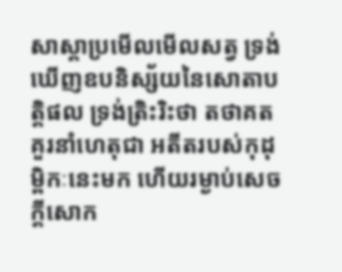សាស្តាប្រមើលមើលសត្វ ទ្រង់ ឃើញឧបនិស្ស័យនៃសោតាបត្តិផល ទ្រង់ត្រិះរិះថា តថាគតគួរនាំហេតុជា អតីតរបស់កុដុម្ពិកៈនេះមក ហើយរម្ងាប់សេចក្តីសោក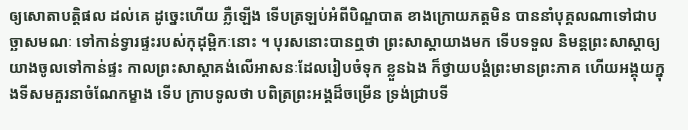ឲ្យសោតាបត្តិផល ដល់គេ ដូច្នេះហើយ ភ្លឺឡើង ទើបត្រឡប់អំពីបិណ្ឌបាត ខាងក្រោយភត្តមិន បាននាំបុគ្គលណាទៅជាបច្ឆាសមណៈ ទៅកាន់ទ្វារផ្ទះរបស់កុដុម្ពិកៈនោះ ។ បុរសនោះបានឮថា ព្រះសាស្តាយាងមក ទើបទទួល និមន្តព្រះសាស្តាឲ្យ យាងចូលទៅកាន់ផ្ទះ កាលព្រះសាស្តាគង់លើអាសនៈដែលរៀបចំទុក ខ្លួនឯង ក៏ថ្វាយបង្គំព្រះមានព្រះភាគ ហើយអង្គុយក្នុងទីសមគួរនាចំណែកម្ខាង ទើប ក្រាបទូលថា បពិត្រព្រះអង្គដ៏ចម្រើន ទ្រង់ជ្រាបទី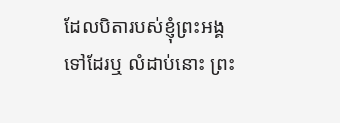ដែលបិតារបស់ខ្ញុំព្រះអង្គ ទៅដែរឬ លំដាប់នោះ ព្រះ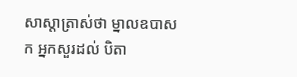សាស្តាត្រាស់ថា ម្នាលឧបាសក អ្នកសួរដល់ បិតា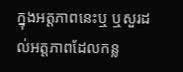ក្នុងអត្តភាពនេះឬ ឬសួរដល់អត្តភាពដែលកន្ល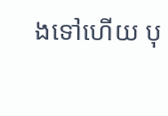ងទៅហើយ បុ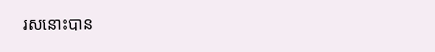រសនោះបាន